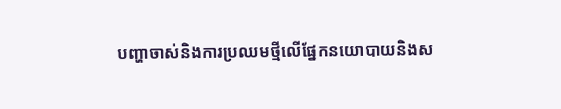បញ្ហាចាស់និងការប្រឈមថ្មីលើផ្នែកនយោបាយនិងស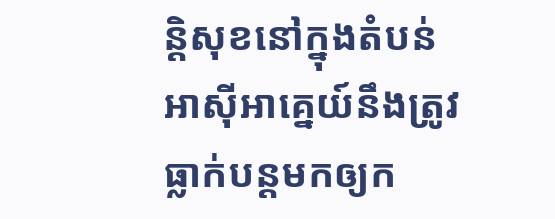ន្តិសុខនៅក្នុងតំបន់អាស៊ីអាគ្នេយ៍នឹងត្រូវធ្លាក់បន្តមកឲ្យក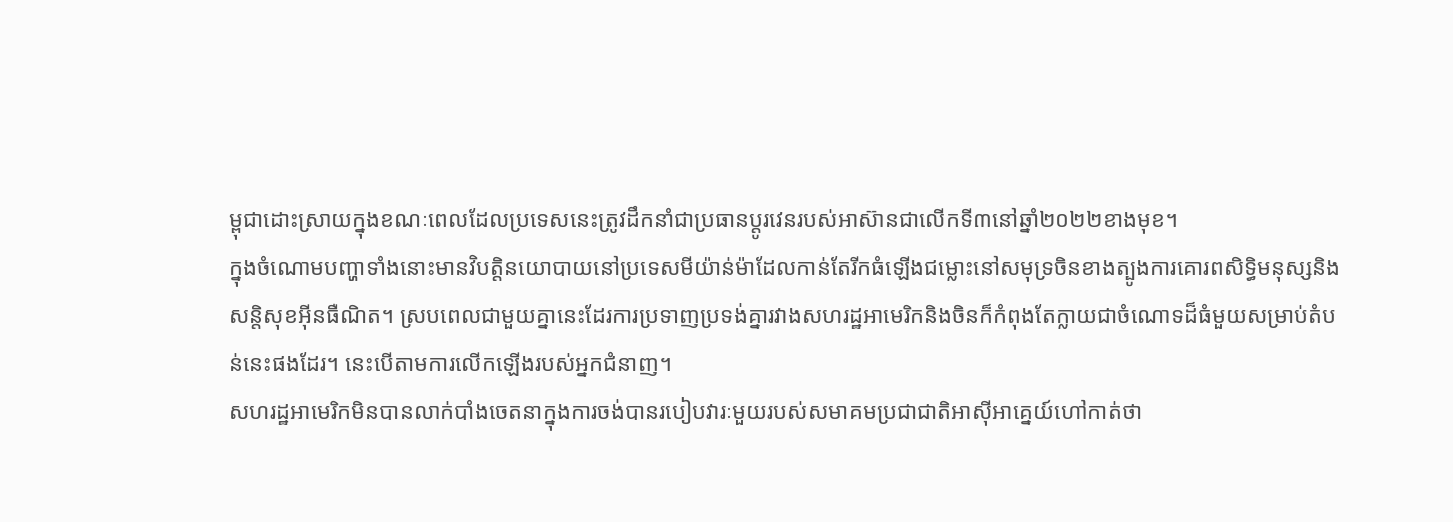ម្ពុជាដោះស្រាយក្នុងខណៈពេលដែលប្រទេសនេះត្រូវដឹកនាំជាប្រធានប្តូរវេនរបស់អាស៊ានជាលើកទី៣នៅឆ្នាំ២០២២ខាងមុខ។
ក្នុងចំណោមបញ្ហាទាំងនោះមានវិបត្តិនយោបាយនៅប្រទេសមីយ៉ាន់ម៉ាដែលកាន់តែរីកធំឡើងជម្លោះនៅសមុទ្រចិនខាងត្បូងការគោរពសិទ្ធិមនុស្សនិងសន្តិសុខអ៊ីនធឺណិត។ ស្របពេលជាមួយគ្នានេះដែរការប្រទាញប្រទង់គ្នារវាងសហរដ្ឋអាមេរិកនិងចិនក៏កំពុងតែក្លាយជាចំណោទដ៏ធំមួយសម្រាប់តំបន់នេះផងដែរ។ នេះបើតាមការលើកឡើងរបស់អ្នកជំនាញ។
សហរដ្ឋអាមេរិកមិនបានលាក់បាំងចេតនាក្នុងការចង់បានរបៀបវារៈមួយរបស់សមាគមប្រជាជាតិអាស៊ីអាគ្នេយ៍ហៅកាត់ថា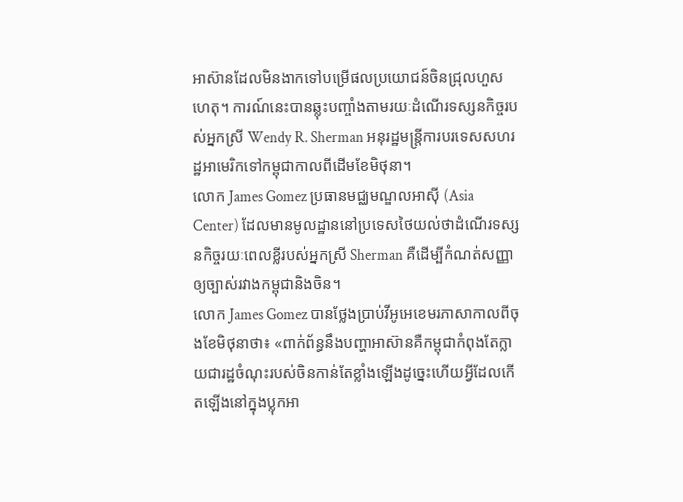អាស៊ានដែលមិនងាកទៅបម្រើផលប្រយោជន៍ចិនជ្រុលហួសហេតុ។ ការណ៍នេះបានឆ្លុះបញ្ចាំងតាមរយៈដំណើរទស្សនកិច្ចរបស់អ្នកស្រី Wendy R. Sherman អនុរដ្ឋមន្ត្រីការបរទេសសហរដ្ឋអាមេរិកទៅកម្ពុជាកាលពីដើមខែមិថុនា។
លោក James Gomez ប្រធានមជ្ឈមណ្ឌលអាស៊ី (Asia Center) ដែលមានមូលដ្ឋាននៅប្រទេសថៃយល់ថាដំណើរទស្សនកិច្ចរយៈពេលខ្លីរបស់អ្នកស្រី Sherman គឺដើម្បីកំណត់សញ្ញាឲ្យច្បាស់រវាងកម្ពុជានិងចិន។
លោក James Gomez បានថ្លែងប្រាប់វីអូអេខេមរភាសាកាលពីចុងខែមិថុនាថា៖ «ពាក់ព័ន្ធនឹងបញ្ហាអាស៊ានគឺកម្ពុជាកំពុងតែក្លាយជារដ្ឋចំណុះរបស់ចិនកាន់តែខ្លាំងឡើងដូច្នេះហើយអ្វីដែលកើតឡើងនៅក្នុងប្លុកអា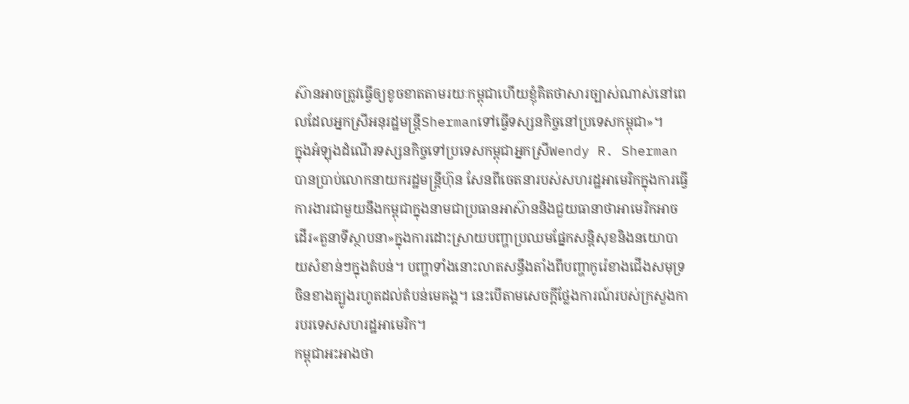ស៊ានអាចត្រូវធ្វើឲ្យខូចខាតតាមរយៈកម្ពុជាហើយខ្ញុំគិតថាសារច្បាស់ណាស់នៅពេលដែលអ្នកស្រីអនុរដ្ឋមន្ត្រីShermanទៅធ្វើទស្សនកិច្ចនៅប្រទេសកម្ពុជា»។
ក្នុងអំឡុងដំណើរទស្សនកិច្ចទៅប្រទេសកម្ពុជាអ្នកស្រីWendy R. Sherman បានប្រាប់លោកនាយករដ្ឋមន្ត្រីហ៊ុន សែនពីចេតនារបស់សហរដ្ឋអាមេរិកក្នុងការធ្វើការងារជាមួយនឹងកម្ពុជាក្នុងនាមជាប្រធានអាស៊ាននិងជួយធានាថាអាមេរិកអាចដើរ«តួនាទីស្ថាបនា»ក្នុងការដោះស្រាយបញ្ហាប្រឈមផ្នែកសន្តិសុខនិងនយោបាយសំខាន់ៗក្នុងតំបន់។ បញ្ហាទាំងនោះលាតសន្ធឹងតាំងពីបញ្ហាកូរ៉េខាងជើងសមុទ្រចិនខាងត្បូងរហូតដល់តំបន់មេគង្គ។ នេះបើតាមសេចក្តីថ្លែងការណ៍របស់ក្រសួងការបរទេសសហរដ្ឋអាមេរិក។
កម្ពុជាអះអាងថា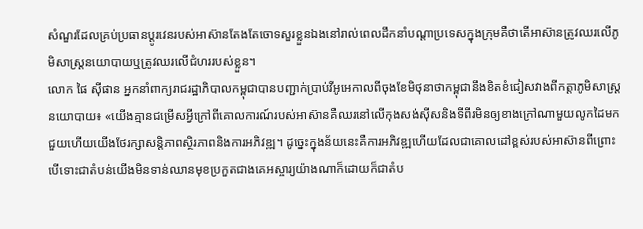សំណួរដែលគ្រប់ប្រធានប្តូរវេនរបស់អាស៊ានតែងតែចោទសួរខ្លួនឯងនៅរាល់ពេលដឹកនាំបណ្តាប្រទេសក្នុងក្រុមគឺថាតើអាស៊ានត្រូវឈរលើភូមិសាស្ត្រនយោបាយឬត្រូវឈរលើជំហររបស់ខ្លួន។
លោក ផៃ ស៊ីផាន អ្នកនាំពាក្យរាជរដ្ឋាភិបាលកម្ពុជាបានបញ្ជាក់ប្រាប់វីអូអេកាលពីចុងខែមិថុនាថាកម្ពុជានឹងខិតខំជៀសវាងពីកត្តាភូមិសាស្ត្រនយោបាយ៖ «យើងគ្មានជម្រើសអ្វីក្រៅពីគោលការណ៍របស់អាស៊ានគឺឈរនៅលើកុងសង់ស៊ីសនិងទីពីរមិនឲ្យខាងក្រៅណាមួយលូកដៃមកជួយហើយយើងថែរក្សាសន្តិភាពស្ថិរភាពនិងការអភិវឌ្ឍ។ ដូច្នេះក្នុងន័យនេះគឺការអភិវឌ្ឍហើយដែលជាគោលដៅខ្ពស់របស់អាស៊ានពីព្រោះបើទោះជាតំបន់យើងមិនទាន់ឈានមុខប្រកួតជាងគេអស្ចារ្យយ៉ាងណាក៏ដោយក៏ជាតំប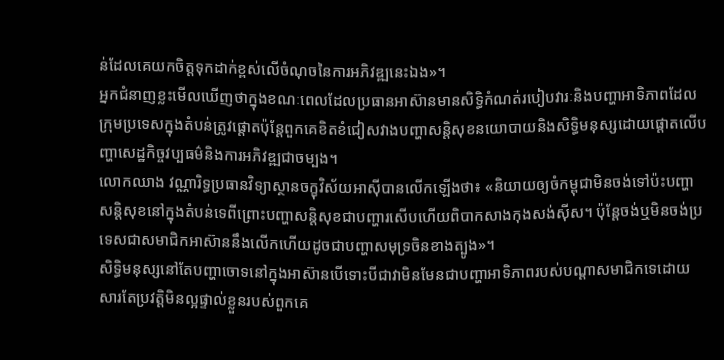ន់ដែលគេយកចិត្តទុកដាក់ខ្ពស់លើចំណុចនៃការអភិវឌ្ឍនេះឯង»។
អ្នកជំនាញខ្លះមើលឃើញថាក្នុងខណៈពេលដែលប្រធានអាស៊ានមានសិទ្ធិកំណត់របៀបវារៈនិងបញ្ហាអាទិភាពដែលក្រុមប្រទេសក្នុងតំបន់ត្រូវផ្តោតប៉ុន្តែពួកគេខិតខំជៀសវាងបញ្ហាសន្តិសុខនយោបាយនិងសិទ្ធិមនុស្សដោយផ្តោតលើបញ្ហាសេដ្ឋកិច្ចវប្បធម៌និងការអភិវឌ្ឍជាចម្បង។
លោកឈាង វណ្ណារិទ្ធប្រធានវិទ្យាស្ថានចក្ខុវិស័យអាស៊ីបានលើកឡើងថា៖ «និយាយឲ្យចំកម្ពុជាមិនចង់ទៅប៉ះបញ្ហាសន្តិសុខនៅក្នុងតំបន់ទេពីព្រោះបញ្ហាសន្តិសុខជាបញ្ហារសើបហើយពិបាកសាងកុងសង់ស៊ីស។ ប៉ុន្តែចង់ឬមិនចង់ប្រទេសជាសមាជិកអាស៊ាននឹងលើកហើយដូចជាបញ្ហាសមុទ្រចិនខាងត្បូង»។
សិទ្ធិមនុស្សនៅតែបញ្ហាចោទនៅក្នុងអាស៊ានបើទោះបីជាវាមិនមែនជាបញ្ហាអាទិភាពរបស់បណ្តាសមាជិកទេដោយសារតែប្រវត្តិមិនល្អផ្ទាល់ខ្លួនរបស់ពួកគេ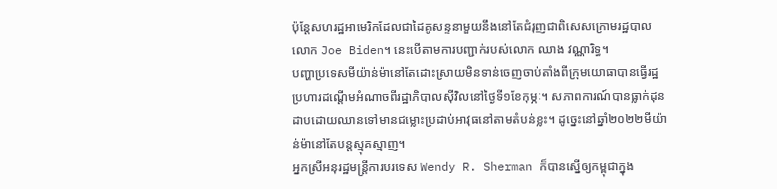ប៉ុន្តែសហរដ្ឋអាមេរិកដែលជាដៃគូសន្ទនាមួយនឹងនៅតែជំរុញជាពិសេសក្រោមរដ្ឋបាលលោក Joe Biden។ នេះបើតាមការបញ្ជាក់របស់លោក ឈាង វណ្ណារិទ្ធ។
បញ្ហាប្រទេសមីយ៉ាន់ម៉ានៅតែដោះស្រាយមិនទាន់ចេញចាប់តាំងពីក្រុមយោធាបានធ្វើរដ្ឋប្រហារដណ្តើមអំណាចពីរដ្ឋាភិបាលស៊ីវិលនៅថ្ងៃទី១ខែកុម្ភៈ។ សភាពការណ៍បានធ្លាក់ដុនដាបដោយឈានទៅមានជម្លោះប្រដាប់អាវុធនៅតាមតំបន់ខ្លះ។ ដូច្នេះនៅឆ្នាំ២០២២មីយ៉ាន់ម៉ានៅតែបន្តស្មុគស្មាញ។
អ្នកស្រីអនុរដ្ឋមន្ត្រីការបរទេស Wendy R. Sherman ក៏បានស្នើឲ្យកម្ពុជាក្នុង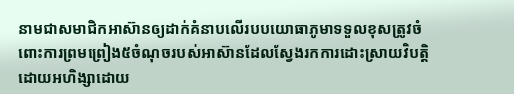នាមជាសមាជិកអាស៊ានឲ្យដាក់គំនាបលើរបបយោធាភូមាទទួលខុសត្រូវចំពោះការព្រមព្រៀង៥ចំណុចរបស់អាស៊ានដែលស្វែងរកការដោះស្រាយវិបត្តិដោយអហិង្សាដោយ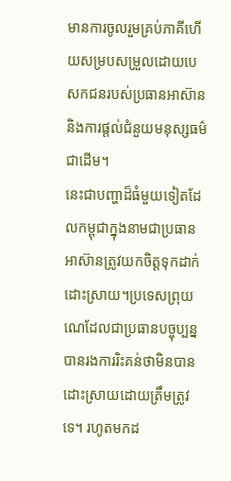មានការចូលរួមគ្រប់ភាគីហើយសម្របសម្រួលដោយបេសកជនរបស់ប្រធានអាស៊ាននិងការផ្តល់ជំនួយមនុស្សធម៌ជាដើម។
នេះជាបញ្ហាដ៏ធំមួយទៀតដែលកម្ពុជាក្នុងនាមជាប្រធានអាស៊ានត្រូវយកចិត្តទុកដាក់ដោះស្រាយ។ប្រទេសព្រុយណេដែលជាប្រធានបច្ចុប្បន្នបានរងការរិះគន់ថាមិនបានដោះស្រាយដោយត្រឹមត្រូវទេ។ រហូតមកដ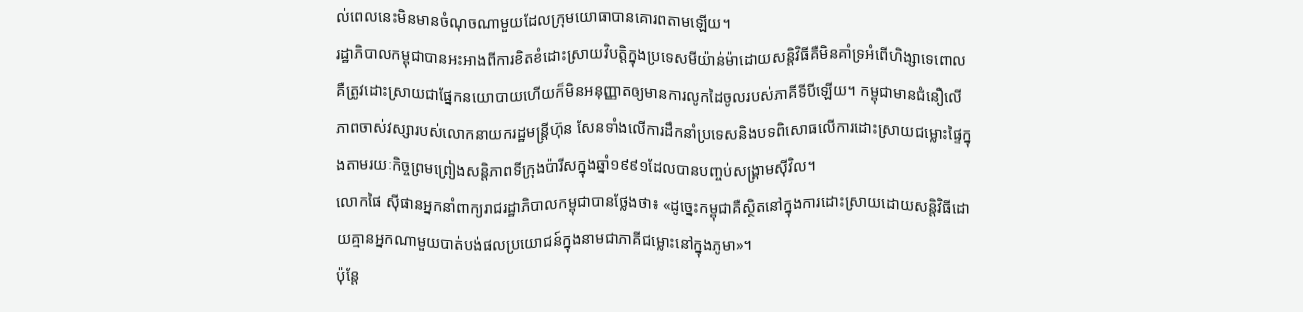ល់ពេលនេះមិនមានចំណុចណាមួយដែលក្រុមយោធាបានគោរពតាមឡើយ។
រដ្ឋាភិបាលកម្ពុជាបានអះអាងពីការខិតខំដោះស្រាយវិបត្តិក្នុងប្រទេសមីយ៉ាន់ម៉ាដោយសន្តិវិធីគឺមិនគាំទ្រអំពើហិង្សាទេពោលគឺត្រូវដោះស្រាយជាផ្នែកនយោបាយហើយក៏មិនអនុញ្ញាតឲ្យមានការលូកដៃចូលរបស់ភាគីទីបីឡើយ។ កម្ពុជាមានជំនឿលើភាពចាស់វស្សារបស់លោកនាយករដ្ឋមន្ត្រីហ៊ុន សែនទាំងលើការដឹកនាំប្រទេសនិងបទពិសោធលើការដោះស្រាយជម្លោះផ្ទៃក្នុងតាមរយៈកិច្ចព្រមព្រៀងសន្តិភាពទីក្រុងប៉ារីសក្នុងឆ្នាំ១៩៩១ដែលបានបញ្ចប់សង្គ្រាមស៊ីវិល។
លោកផៃ ស៊ីផានអ្នកនាំពាក្យរាជរដ្ឋាភិបាលកម្ពុជាបានថ្លែងថា៖ «ដូច្នេះកម្ពុជាគឺស្ថិតនៅក្នុងការដោះស្រាយដោយសន្តិវិធីដោយគ្មានអ្នកណាមួយបាត់បង់ផលប្រយោជន៍ក្នុងនាមជាភាគីជម្លោះនៅក្នុងភូមា»។
ប៉ុន្តែ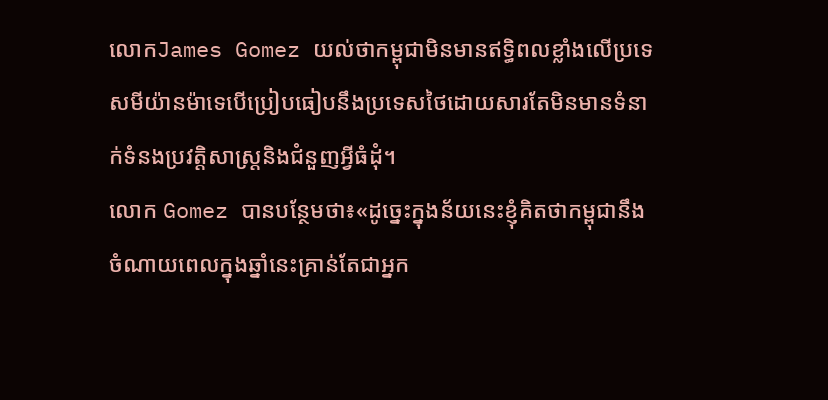លោកJames Gomez យល់ថាកម្ពុជាមិនមានឥទ្ធិពលខ្លាំងលើប្រទេសមីយ៉ានម៉ាទេបើប្រៀបធៀបនឹងប្រទេសថៃដោយសារតែមិនមានទំនាក់ទំនងប្រវត្តិសាស្ត្រនិងជំនួញអ្វីធំដុំ។
លោក Gomez បានបន្ថែមថា៖«ដូច្នេះក្នុងន័យនេះខ្ញុំគិតថាកម្ពុជានឹងចំណាយពេលក្នុងឆ្នាំនេះគ្រាន់តែជាអ្នក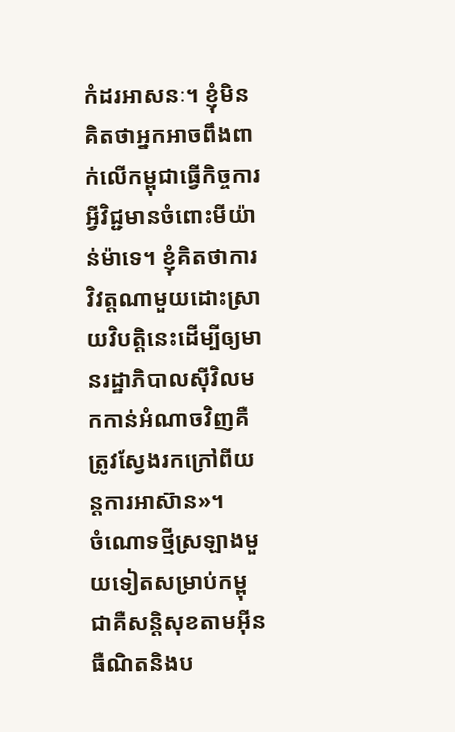កំដរអាសនៈ។ ខ្ញុំមិនគិតថាអ្នកអាចពឹងពាក់លើកម្ពុជាធ្វើកិច្ចការអ្វីវិជ្ជមានចំពោះមីយ៉ាន់ម៉ាទេ។ ខ្ញុំគិតថាការវិវត្តណាមួយដោះស្រាយវិបត្តិនេះដើម្បីឲ្យមានរដ្ឋាភិបាលស៊ីវិលមកកាន់អំណាចវិញគឺត្រូវស្វែងរកក្រៅពីយន្តការអាស៊ាន»។
ចំណោទថ្មីស្រឡាងមួយទៀតសម្រាប់កម្ពុជាគឺសន្តិសុខតាមអ៊ីនធឺណិតនិងប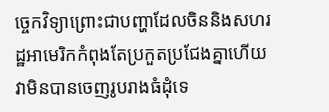ច្ចេកវិទ្យាព្រោះជាបញ្ហាដែលចិននិងសហរដ្ឋអាមេរិកកំពុងតែប្រកួតប្រជែងគ្នាហើយវាមិនបានចេញរូបរាងធំដុំទេ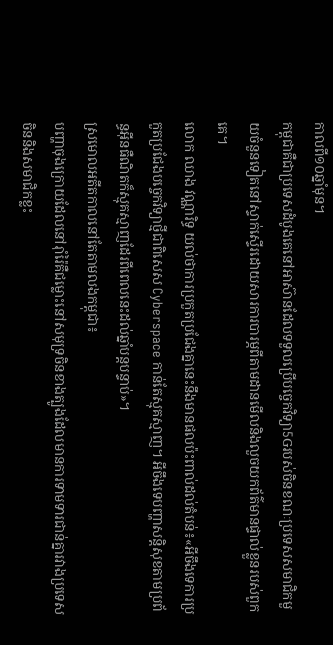កាលពី១០ឆ្នាំមុន។
កម្ពុជាគឺជាប្រទេសដំបូងគេនៅអាស៊ានដែលទទួលប្រើបច្ចេកវិទ្យា5Gរបស់ចិនខណៈប្រទេសសមាជិកមួយចំនួនទៀតនៅស្ទាក់ស្ទើរដោយសារការបារម្ភពីតាមដានមើលនិងលួចយកព័ត៌មានផ្ទាល់ខ្លួនរបស់ពួកគេ។
លោក ឈាង វណ្ណារិទ្ធ យល់ថាការប្រកួតប្រជែងគ្នានេះនឹងមានផលប៉ះពាល់ដល់តំបន់៖«អីចឹងទេការប្រកួតប្រជែងបច្ចេកវិទ្យាថ្មីជាពិសេស Cyberspace កាន់តែស្មុគស្មាញ។ អីចឹងទេបញ្ហាសន្តិសុខតាមប្រព័ន្ធអ៊ីនធឺណិតក៏ស្មុគស្មាញដែរពីពេលនេះដល់ឆ្នាំបន្តបន្ទាប់»។
ស្រមោលអតីតកាលនៅតែតាមលងកម្ពុជា៖
បញ្ហាចុងក្រោយដែលនៅរ៉ាំរ៉ៃគឺជម្លោះនៅសមុទ្រចិនខាងត្បូងដែលមានការទាមទារជាន់គ្នារវាងប្រទេសចិននិងសមាជិកខ្លះ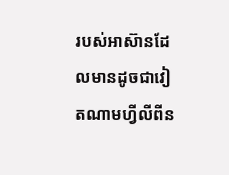របស់អាស៊ានដែលមានដូចជាវៀតណាមហ្វីលីពីន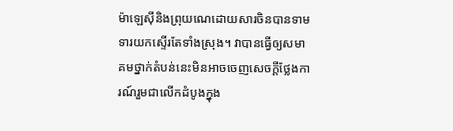ម៉ាឡេស៊ីនិងព្រុយណេដោយសារចិនបានទាមទារយកស្ទើរតែទាំងស្រុង។ វាបានធ្វើឲ្យសមាគមថ្នាក់តំបន់នេះមិនអាចចេញសេចក្តីថ្លែងការណ៍រួមជាលើកដំបូងក្នុង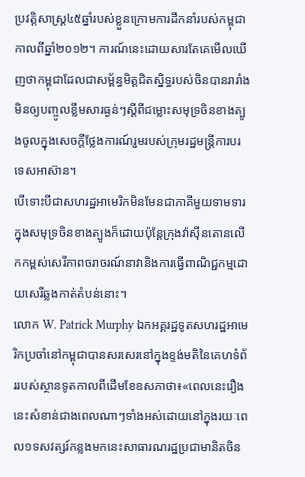ប្រវត្តិសាស្ត្រ៤៥ឆ្នាំរបស់ខ្លួនក្រោមការដឹកនាំរបស់កម្ពុជាកាលពីឆ្នាំ២០១២។ ការណ៍នេះដោយសារតែគេមើលឃើញថាកម្ពុជាដែលជាសម្ព័ន្ធមិត្តជិតស្និទ្ធរបស់ចិនបានរារាំងមិនឲ្យបញ្ចូលខ្លឹមសារធ្ងន់ៗស្តីពីជម្លោះសមុទ្រចិនខាងត្បូងចូលក្នុងសេចក្តីថ្លែងការណ៍រួមរបស់ក្រុមរដ្ឋមន្ត្រីការបរទេសអាស៊ាន។
បើទោះបីជាសហរដ្ឋអាមេរិកមិនមែនជាភាគីមួយទាមទារក្នុងសមុទ្រចិនខាងត្បូងក៏ដោយប៉ុន្តែក្រុងវ៉ាស៊ីនតោនលើកកម្ពស់សេរីភាពចរាចរណ៍នាវានិងការធ្វើពាណិជ្ជកម្មដោយសេរីឆ្លងកាត់តំបន់នោះ។
លោក W. Patrick Murphy ឯកអគ្គរដ្ឋទូតសហរដ្ឋអាមេរិកប្រចាំនៅកម្ពុជាបានសរសេរនៅក្នុងខ្ទង់មតិនៃគេហទំព័ររបស់ស្ថានទូតកាលពីដើមខែឧសភាថា៖«ពេលនេះរឿងនេះសំខាន់ជាងពេលណាៗទាំងអស់ដោយនៅក្នុងរយៈពេល១ទសវត្សរ៍កន្លងមកនេះសាធារណរដ្ឋប្រជាមានិតចិន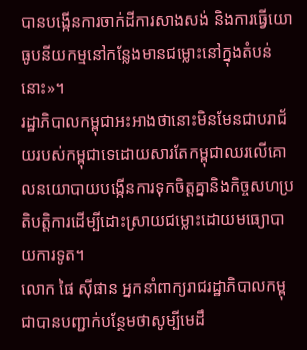បានបង្កើនការចាក់ដីការសាងសង់ និងការធ្វើយោធូបនីយកម្មនៅកន្លែងមានជម្លោះនៅក្នុងតំបន់នោះ»។
រដ្ឋាភិបាលកម្ពុជាអះអាងថានោះមិនមែនជាបរាជ័យរបស់កម្ពុជាទេដោយសារតែកម្ពុជាឈរលើគោលនយោបាយបង្កើនការទុកចិត្តគ្នានិងកិច្ចសហប្រតិបត្តិការដើម្បីដោះស្រាយជម្លោះដោយមធ្យោបាយការទូត។
លោក ផៃ ស៊ីផាន អ្នកនាំពាក្យរាជរដ្ឋាភិបាលកម្ពុជាបានបញ្ជាក់បន្ថែមថាសូម្បីមេដឹ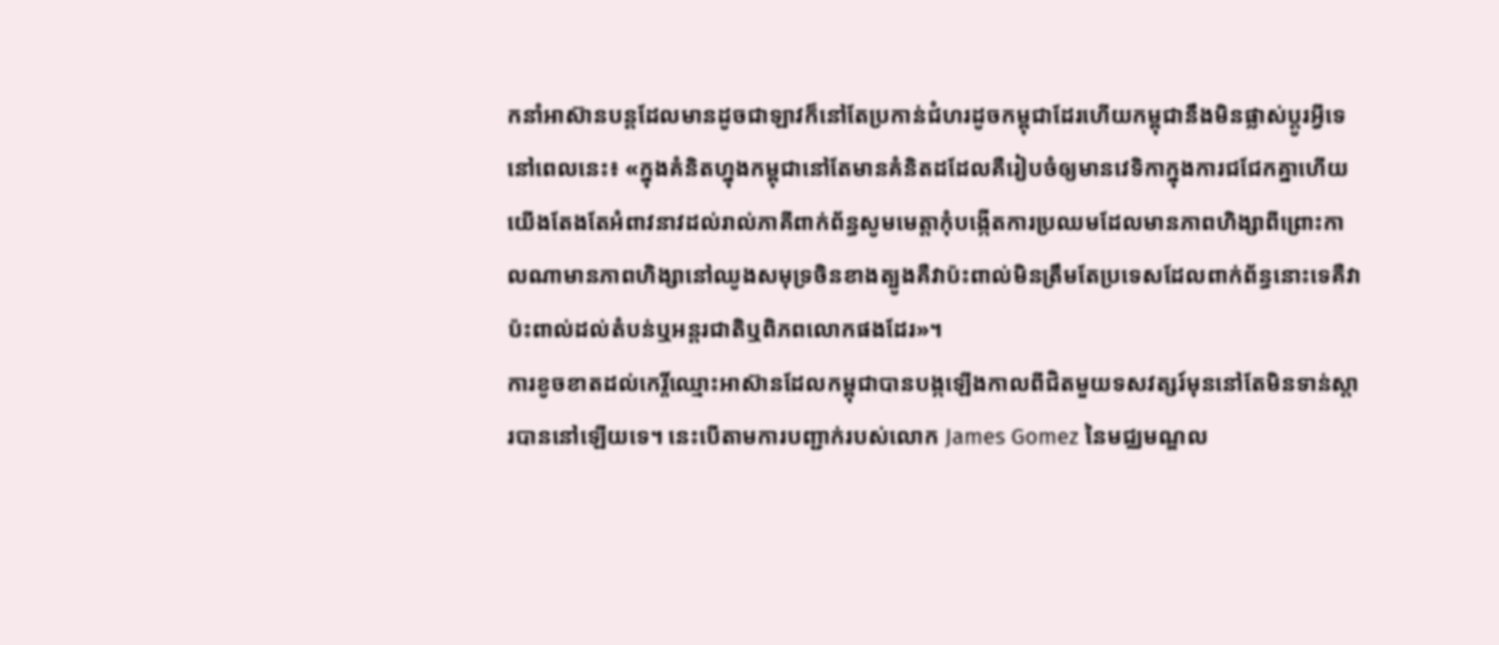កនាំអាស៊ានបន្តដែលមានដូចជាឡាវក៏នៅតែប្រកាន់ជំហរដូចកម្ពុជាដែរហើយកម្ពុជានឹងមិនផ្លាស់ប្តូរអ្វីទេនៅពេលនេះ៖ «ក្នុងគំនិតហ្នុងកម្ពុជានៅតែមានគំនិតដដែលគឺរៀបចំឲ្យមានវេទិកាក្នុងការជជែកគ្នាហើយយើងតែងតែអំពាវនាវដល់រាល់ភាគីពាក់ព័ន្ធសូមមេត្តាកុំបង្កើតការប្រឈមដែលមានភាពហិង្សាពីព្រោះកាលណាមានភាពហិង្សានៅឈូងសមុទ្រចិនខាងត្បូងគឺវាប៉ះពាល់មិនត្រឹមតែប្រទេសដែលពាក់ព័ន្ធនោះទេគឺវាប៉ះពាល់ដល់តំបន់ឬអន្តរជាតិឬពិភពលោកផងដែរ»។
ការខូចខាតដល់កេរ្តិ៍ឈ្មោះអាស៊ានដែលកម្ពុជាបានបង្កឡើងកាលពីជិតមួយទសវត្សរ៍មុននៅតែមិនទាន់ស្តារបាននៅឡើយទេ។ នេះបើតាមការបញ្ជាក់របស់លោក James Gomez នៃមជ្ឈមណ្ឌល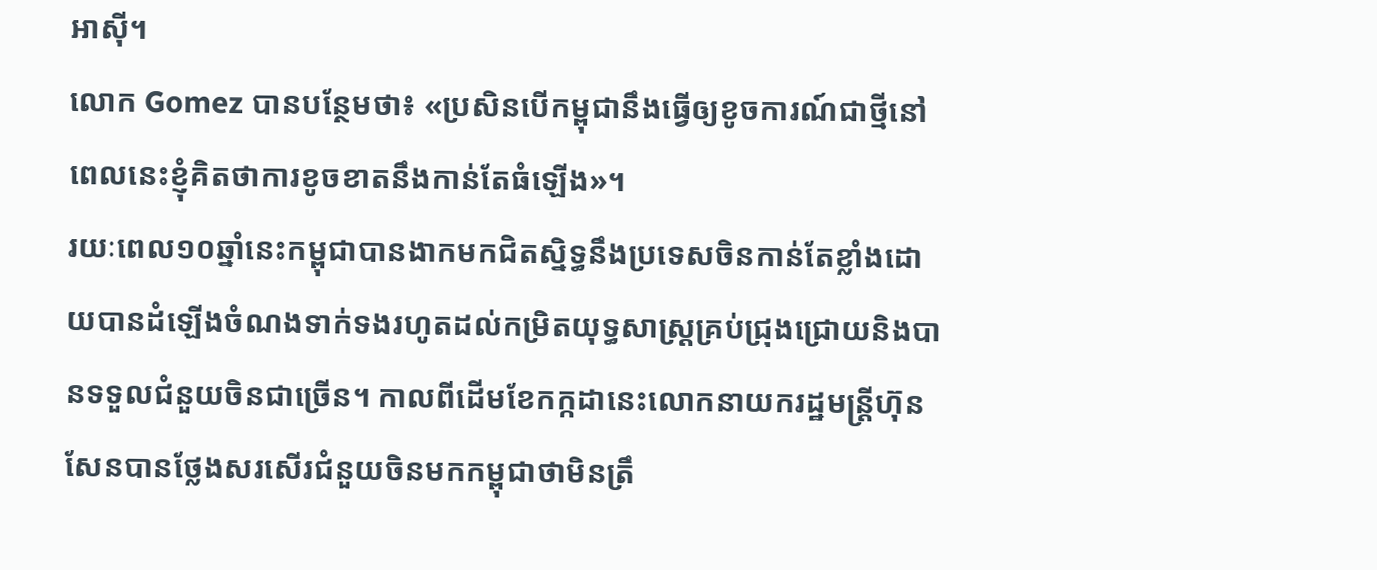អាស៊ី។
លោក Gomez បានបន្ថែមថា៖ «ប្រសិនបើកម្ពុជានឹងធ្វើឲ្យខូចការណ៍ជាថ្មីនៅពេលនេះខ្ញុំគិតថាការខូចខាតនឹងកាន់តែធំឡើង»។
រយៈពេល១០ឆ្នាំនេះកម្ពុជាបានងាកមកជិតស្និទ្ធនឹងប្រទេសចិនកាន់តែខ្លាំងដោយបានដំឡើងចំណងទាក់ទងរហូតដល់កម្រិតយុទ្ធសាស្រ្តគ្រប់ជ្រុងជ្រោយនិងបានទទួលជំនួយចិនជាច្រើន។ កាលពីដើមខែកក្កដានេះលោកនាយករដ្ឋមន្រ្តីហ៊ុន សែនបានថ្លែងសរសើរជំនួយចិនមកកម្ពុជាថាមិនត្រឹ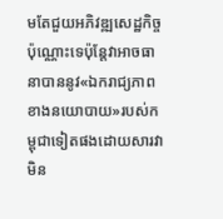មតែជួយអភិវឌ្ឍសេដ្ឋកិច្ចប៉ុណ្ណោះទេប៉ុន្តែវាអាចធានាបាននូវ«ឯករាជ្យភាពខាងនយោបាយ»របស់កម្ពុជាទៀតផងដោយសារវាមិន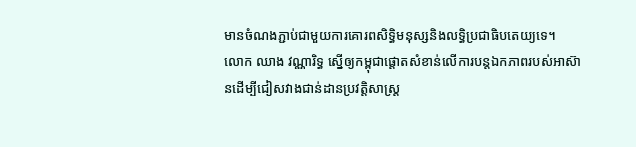មានចំណងភ្ជាប់ជាមួយការគោរពសិទ្ធិមនុស្សនិងលទ្ធិប្រជាធិបតេយ្យទេ។
លោក ឈាង វណ្ណារិទ្ធ ស្នើឲ្យកម្ពុជាផ្តោតសំខាន់លើការបន្តឯកភាពរបស់អាស៊ានដើម្បីជៀសវាងជាន់ដានប្រវត្តិសាស្ត្រ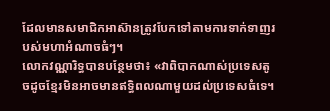ដែលមានសមាជិកអាស៊ានត្រូវបែកទៅតាមការទាក់ទាញរបស់មហាអំណាចធំៗ។
លោកវណ្ណារិទ្ធបានបន្ថែមថា៖ «វាពិបាកណាស់ប្រទេសតូចដូចខ្មែរមិនអាចមានឥទ្ធិពលណាមួយដល់ប្រទេសធំទេ។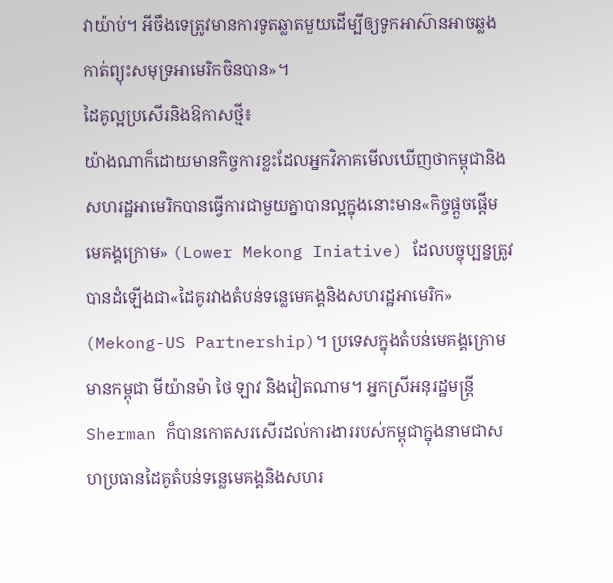វាយ៉ាប់។ អីចឹងទេត្រូវមានការទូតឆ្លាតមួយដើម្បីឲ្យទូកអាស៊ានអាចឆ្លងកាត់ព្យុះសមុទ្រអាមេរិកចិនបាន»។
ដៃគូល្អប្រសើរនិងឱកាសថ្មី៖
យ៉ាងណាក៏ដោយមានកិច្ចការខ្លះដែលអ្នកវិភាគមើលឃើញថាកម្ពុជានិងសហរដ្ឋអាមេរិកបានធ្វើការជាមួយគ្នាបានល្អក្នុងនោះមាន«កិច្ចផ្តួចផ្តើមមេគង្គក្រោម» (Lower Mekong Iniative) ដែលបច្ចុប្បន្នត្រូវបានដំឡើងជា«ដៃគូរវាងតំបន់ទន្លេមេគង្គនិងសហរដ្ឋអាមេរិក» (Mekong-US Partnership)។ ប្រទេសក្នុងតំបន់មេគង្គក្រោមមានកម្ពុជា មីយ៉ានម៉ា ថៃ ឡាវ និងវៀតណាម។ អ្នកស្រីអនុរដ្ឋមន្ត្រី Sherman ក៏បានកោតសរសើរដល់ការងាររបស់កម្ពុជាក្នុងនាមជាសហប្រធានដៃគូតំបន់ទន្លេមេគង្គនិងសហរ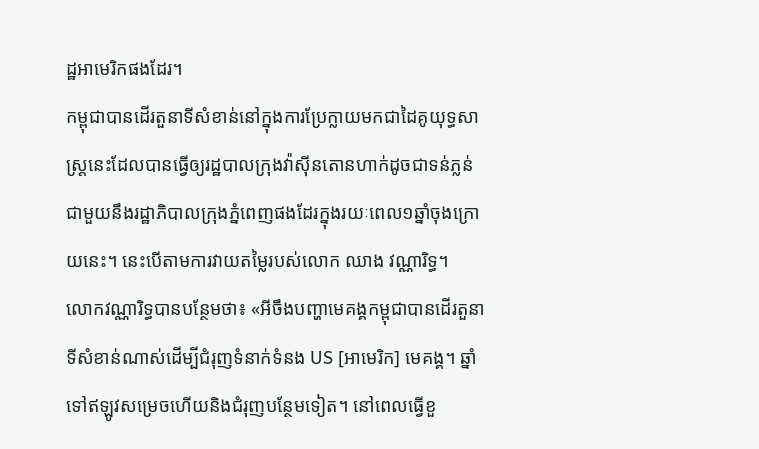ដ្ឋអាមេរិកផងដែរ។
កម្ពុជាបានដើរតួនាទីសំខាន់នៅក្នុងការប្រែក្លាយមកជាដៃគូយុទ្ធសាស្ត្រនេះដែលបានធ្វើឲ្យរដ្ឋបាលក្រុងវ៉ាស៊ីនតោនហាក់ដូចជាទន់ភ្លន់ជាមួយនឹងរដ្ឋាភិបាលក្រុងភ្នំពេញផងដែរក្នុងរយៈពេល១ឆ្នាំចុងក្រោយនេះ។ នេះបើតាមការវាយតម្លៃរបស់លោក ឈាង វណ្ណារិទ្ធ។
លោកវណ្ណារិទ្ធបានបន្ថែមថា៖ «អីចឹងបញ្ហាមេគង្គកម្ពុជាបានដើរតួនាទីសំខាន់ណាស់ដើម្បីជំរុញទំនាក់ទំនង US [អាមេរិក] មេគង្គ។ ឆ្នាំទៅឥឡូវសម្រេចហើយនិងជំរុញបន្ថែមទៀត។ នៅពេលធ្វើខួ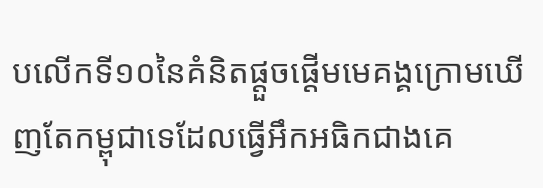បលើកទី១០នៃគំនិតផ្តួចផ្តើមមេគង្គក្រោមឃើញតែកម្ពុជាទេដែលធ្វើអឹកអធិកជាងគេ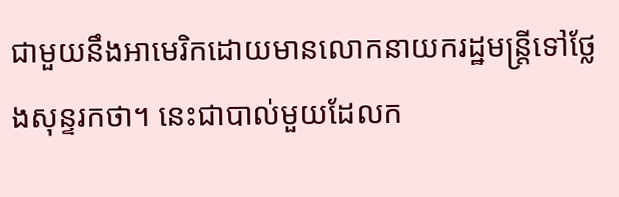ជាមួយនឹងអាមេរិកដោយមានលោកនាយករដ្ឋមន្ត្រីទៅថ្លែងសុន្ទរកថា។ នេះជាបាល់មួយដែលក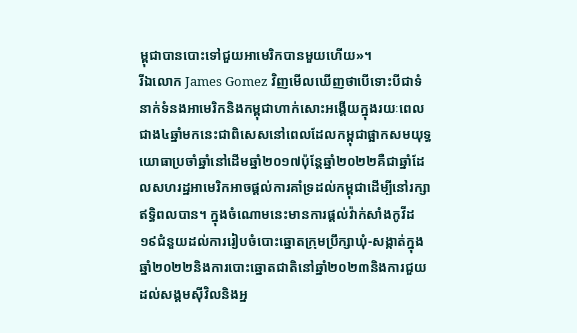ម្ពុជាបានបោះទៅជួយអាមេរិកបានមួយហើយ»។
រីឯលោក James Gomez វិញមើលឃើញថាបើទោះបីជាទំនាក់ទំនងអាមេរិកនិងកម្ពុជាហាក់សោះអង្គើយក្នុងរយៈពេលជាង៤ឆ្នាំមកនេះជាពិសេសនៅពេលដែលកម្ពុជាផ្អាកសមយុទ្ធយោធាប្រចាំឆ្នាំនៅដើមឆ្នាំ២០១៧ប៉ុន្តែឆ្នាំ២០២២គឺជាឆ្នាំដែលសហរដ្ឋអាមេរិកអាចផ្តល់ការគាំទ្រដល់កម្ពុជាដើម្បីនៅរក្សាឥទ្ធិពលបាន។ ក្នុងចំណោមនេះមានការផ្តល់វ៉ាក់សាំងកូវីដ១៩ជំនួយដល់ការរៀបចំបោះឆ្នោតក្រុមប្រឹក្សាឃុំ-សង្កាត់ក្នុងឆ្នាំ២០២២និងការបោះឆ្នោតជាតិនៅឆ្នាំ២០២៣និងការជួយដល់សង្គមស៊ីវិលនិងអ្ន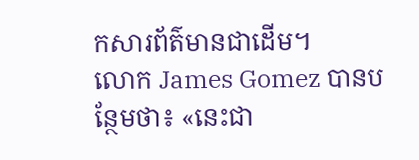កសារព័ត៌មានជាដើម។
លោក James Gomez បានបន្ថែមថា៖ «នេះជា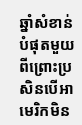ឆ្នាំសំខាន់បំផុតមួយពីព្រោះប្រសិនបើអាមេរិកមិន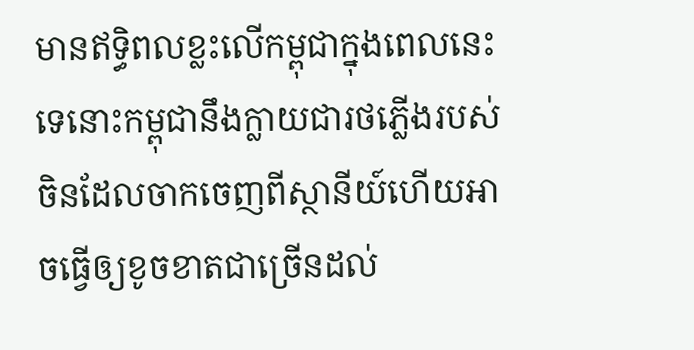មានឥទ្ធិពលខ្លះលើកម្ពុជាក្នុងពេលនេះទេនោះកម្ពុជានឹងក្លាយជារថភ្លើងរបស់ចិនដែលចាកចេញពីស្ថានីយ៍ហើយអាចធ្វើឲ្យខូចខាតជាច្រើនដល់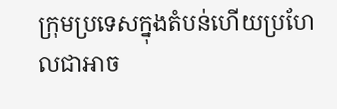ក្រុមប្រទេសក្នុងតំបន់ហើយប្រហែលជាអាច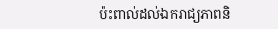ប៉ះពាល់ដល់ឯករាជ្យភាពនិ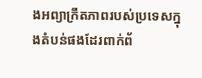ងអព្យាក្រឹតភាពរបស់ប្រទេសក្នុងតំបន់ផងដែរពាក់ព័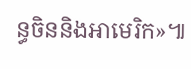ន្ធចិននិងអាមេរិក»៕